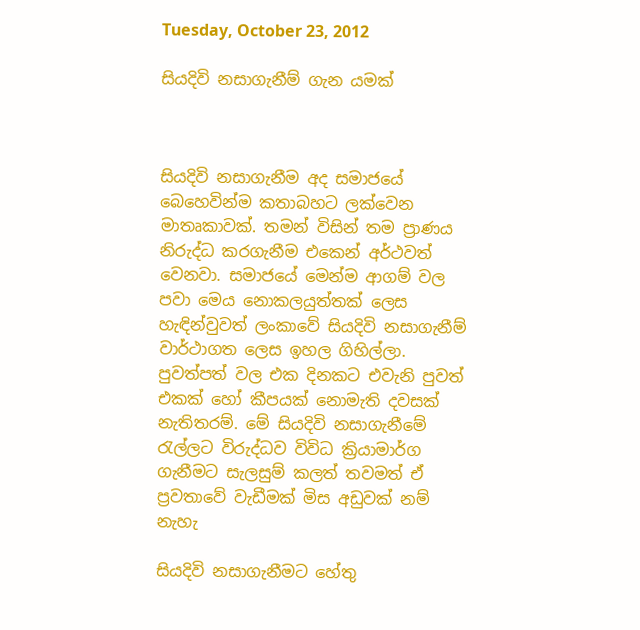Tuesday, October 23, 2012

සියදිවි නසාගැනීම් ගැන යමක්



සියදිවි නසාගැනීම අද සමාජයේ බෙහෙවින්ම කතාබහට ලක්වෙන මාතෘකාවක්. තමන් විසින් තම ප්‍රාණය නිරුද්ධ කරගැනීම එකෙන් අර්ථවත් වෙනවා. සමාජයේ මෙන්ම ආගම් වල පවා මෙය නොකලයුත්තක් ලෙස හැඳින්වුවත් ලංකාවේ සියදිවි නසාගැනීම් වාර්ථාගත ලෙස ඉහල ගිහිල්ලා. පුවත්පත් වල එක දිනකට එවැනි පුවත් එකක් හෝ කීපයක් නොමැති දවසක් නැතිතරම්. මේ සියදිවි නසාගැනීමේ රැල්ලට විරුද්ධව විවිධ ක්‍රියාමාර්ග ගැනීමට සැලසුම් කලත් තවමත් ඒ ප්‍රවතාවේ වැඩීමක් මිස අඩුවක් නම් නැහැ

සියදිවි නසාගැනීමට හේතු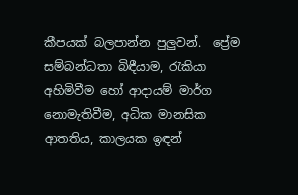කීපයක් බලපාන්න පුලුවන්.  ප්‍රේම සම්බන්ධතා බිඳීයාම, රැකියා අහිමිවීම හෝ ආදායම් මාර්ග නොමැතිවීම, අධික මානසික ආතතිය, කාලයක ඉඳන්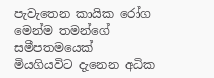පැවැතෙන කායික රෝග මෙන්ම තමන්ගේ සමීපතමයෙක් මියගියවිට දැනෙන අධික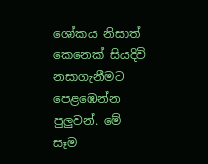ශෝකය නිසාත් කෙනෙක් සියදිවි නසාගැනීමට පෙළඹෙන්න පුලුවන්. මේ සෑම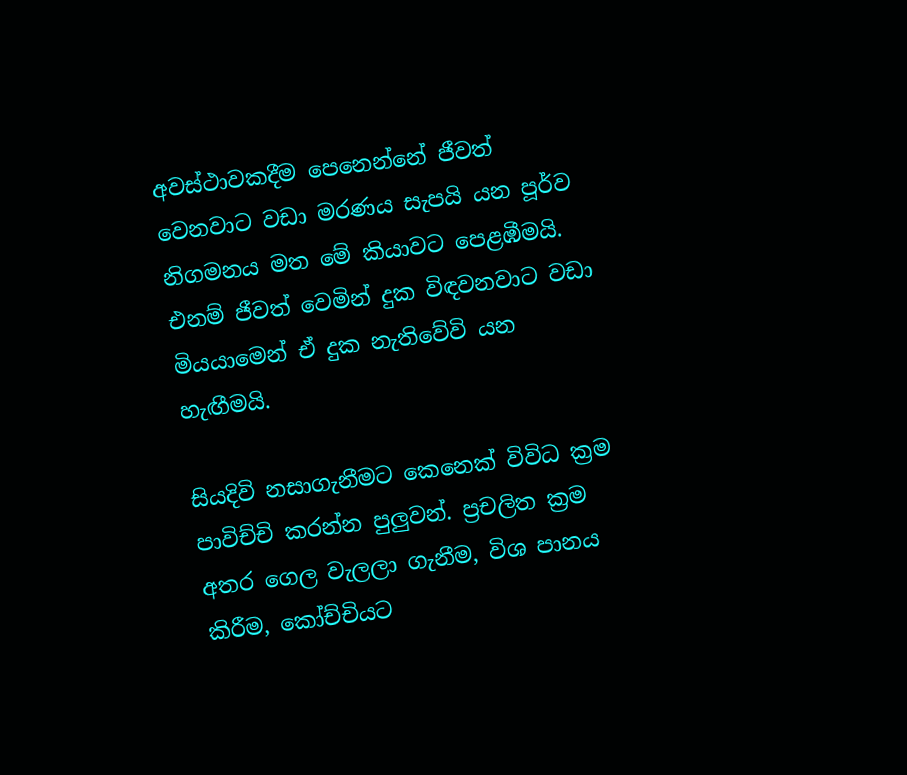අවස්ථාවකදීම පෙනෙන්නේ ජීවත් වෙනවාට වඩා මරණය සැපයි යන පූර්ව නිගමනය මත මේ කියාවට පෙළඹීමයි. එනම් ජීවත් වෙමින් දුක විඳවනවාට වඩා මියයාමෙන් ඒ දුක නැතිවේවි යන හැඟීමයි.

සියදිවි නසාගැනීමට කෙනෙක් විවිධ ක්‍රම පාවිච්චි කරන්න පුලුවන්. ප්‍රචලිත ක්‍රම අතර ගෙල වැලලා ගැනීම, විශ පානය කිරීම, කෝච්චියට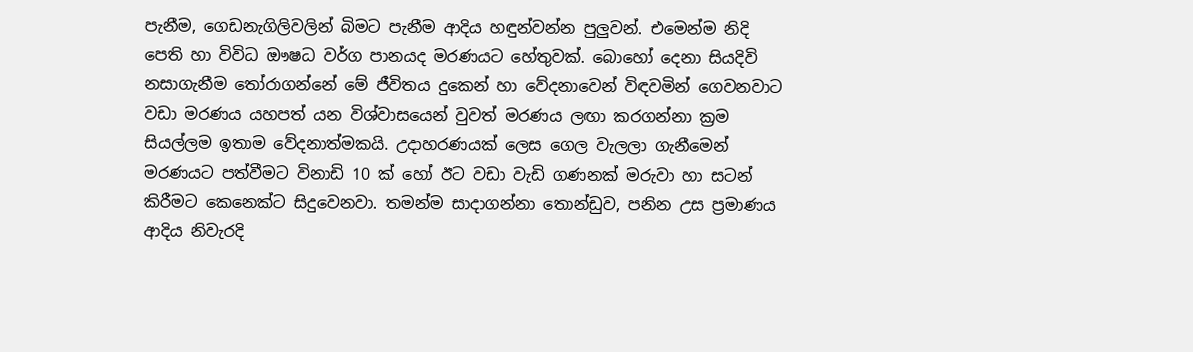පැනීම, ගෙඩනැගිලිවලින් බිමට පැනීම ආදිය හඳුන්වන්න පුලුවන්. එමෙන්ම නිදි පෙති හා විවිධ ඖෂධ වර්ග පානයද මරණයට හේතුවක්. බොහෝ දෙනා සියදිවි නසාගැනීම තෝරාගන්නේ මේ ජීවිතය දුකෙන් හා වේදනාවෙන් විඳවමින් ගෙවනවාට වඩා මරණය යහපත් යන විශ්වාසයෙන් වුවත් මරණය ලඟා කරගන්නා ක්‍රම සියල්ලම ඉතාම වේදනාත්මකයි. උදාහරණයක් ලෙස ගෙල වැලලා ගැනීමෙන් මරණයට පත්වීමට විනාඩි 10 ක් හෝ ඊට වඩා වැඩි ගණනක් මරුවා හා සටන් කිරීමට කෙනෙක්ට සිදුවෙනවා. තමන්ම සාදාගන්නා තොන්ඩුව, පනින උස ප්‍රමාණය ආදිය නිවැරදි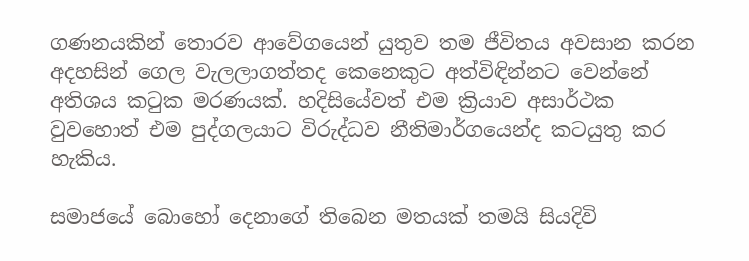ගණනයකින් තොරව ආවේගයෙන් යුතුව තම ජීවිතය අවසාන කරන අදහසින් ගෙල වැලලාගත්තද කෙනෙකුට අත්විඳින්නට වෙන්නේ අතිශය කටුක මරණයක්. හදිසියේවත් එම ක්‍රියාව අසාර්ථක වුවහොත් එම පුද්ගලයාට විරුද්ධව නීතිමාර්ගයෙන්ද කටයුතු කර හැකිය.

සමාජයේ බොහෝ දෙනාගේ තිබෙන මතයක් තමයි සියදිවි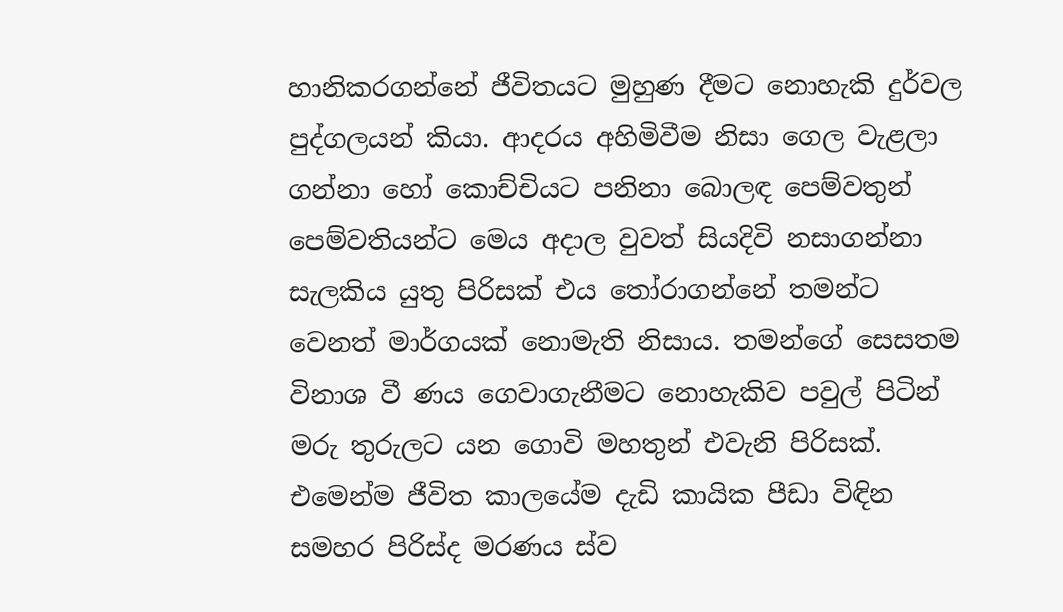හානිකරගන්නේ ජීවිතයට මුහුණ දීමට නොහැකි දුර්වල පුද්ගලයන් කියා. ආදරය අහිමිවීම නිසා ගෙල වැළලා ගන්නා හෝ කොච්චියට පනිනා බොලඳ පෙම්වතුන් පෙම්වතියන්ට මෙය අදාල වුවත් සියදිවි නසාගන්නා සැලකිය යුතු පිරිසක් එය තෝරාගන්නේ තමන්ට වෙනත් මාර්ගයක් නොමැති නිසාය. තමන්ගේ සෙසතම විනාශ වී ණය ගෙවාගැනීමට නොහැකිව පවුල් පිටින් මරු තුරුලට යන ගොවි මහතුන් එවැනි පිරිසක්. එමෙන්ම ජීවිත කාලයේම දැඩි කායික පීඩා විඳින සමහර පිරිස්ද මරණය ස්ව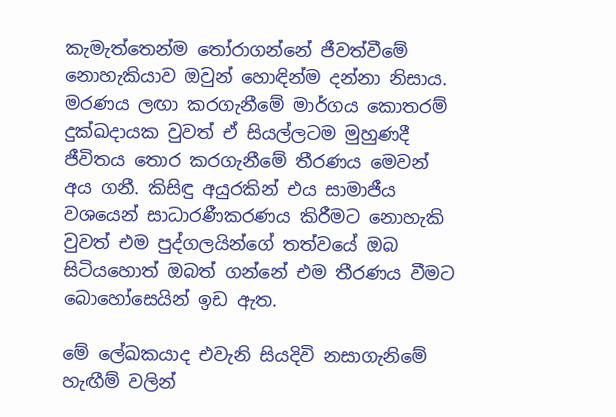කැමැත්තෙන්ම තෝරාගන්නේ ජීවත්වීමේ නොහැකියාව ඔවුන් හොඳින්ම දන්නා නිසාය. මරණය ලඟා කරගැනීමේ මාර්ගය කොතරම් දුක්ඛදායක වුවත් ඒ සියල්ලටම මුහුණදී ජීවිතය තොර කරගැනීමේ තීරණය මෙවන් අය ගනී. කිසිඳු අයුරකින් එය සාමාජීය වශයෙන් සාධාරණීකරණය කිරීමට නොහැකි වුවත් එම පුද්ගලයින්ගේ තත්වයේ ඔබ සිටියහොත් ඔබත් ගන්නේ එම තීරණය වීමට බොහෝසෙයින් ඉඩ ඇත.

මේ ලේඛකයාද එවැනි සියදිවි නසාගැනිමේ හැඟීම් වලින්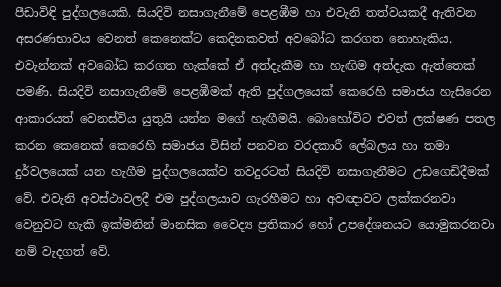පීඩාවිඳි පුද්ගලයෙකි. සියදිවි නසාගැනීමේ පෙළඹීම හා එවැනි තත්වයකදී ඇතිවන අසරණභාවය වෙනත් කෙනෙක්ට කෙදිනකවත් අවබෝධ කරගත නොහැකිය. එවැන්නක් අවබෝධ කරගත හැක්කේ ඒ අත්දැකීම හා හැඟිම අත්දැක ඇත්තෙක් පමණි. සියදිවි නසාගැනීමේ පෙළඹීමක් ඇති පුද්ගලයෙක් කෙරෙහි සමාජය හැසිරෙන ආකාරයත් වෙනස්විය යුතුයි යන්න මගේ හැඟීමයි. බොහෝවිට එවත් ලක්ෂණ පතල කරන කෙනෙක් කෙරෙහි සමාජය විසින් පනවන වරදකාරී ලේබලය හා තමා දුර්වලයෙක් යන හැගීම පුද්ගලයෙක්ව තවදුරටත් සියදිවි නසාගැනීමට උඩගෙඩිදීමක් වේ. එවැනි අවස්ථාවලදී එම පුද්ගලයාව ගැරහීමට හා අවඥාවට ලක්කරනවා වෙනුවට හැකි ඉක්මනින් මානසික වෛද්‍ය ප්‍රතිකාර හෝ උපදේශනයට යොමුකරනවා නම් වැදගත් වේ.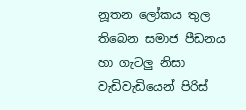නූතන ලෝකය තුල තිබෙන සමාජ පීඩනය හා ගැටලු නිසා වැඩිවැඩියෙන් පිරිස්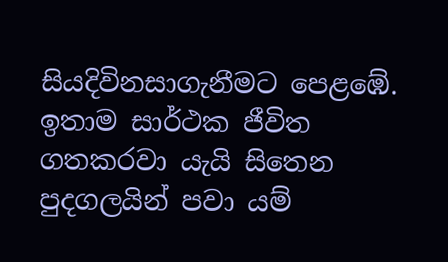සියදිවිනසාගැනීමට පෙළඹේ. ඉතාම සාර්ථක ජීවිත ගතකරවා යැයි සිතෙන පුදගලයින් පවා යම්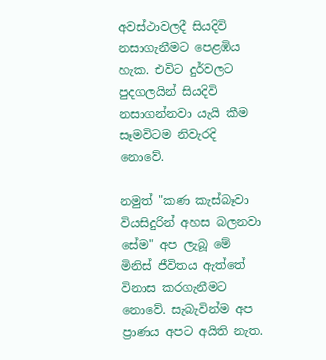අවස්ථාවලදී සියදිවි නසාගැනීමට පෙළඹිය හැක. එවිට දුර්වලට පුදගලයින් සියදිවි නසාගන්නවා යැයි කීම සෑමවිටම නිවැරදි නොවේ.

නමුත් "කණ කැස්බෑවා වියසිදුරින් අහස බලනවා සේම" අප ලැබූ මේ මිනිස් ජීවිතය ඇත්තේ විනාස කරගැනීමට නොවේ. සැබැවින්ම අප ප්‍රාණය අපට අයිති නැත.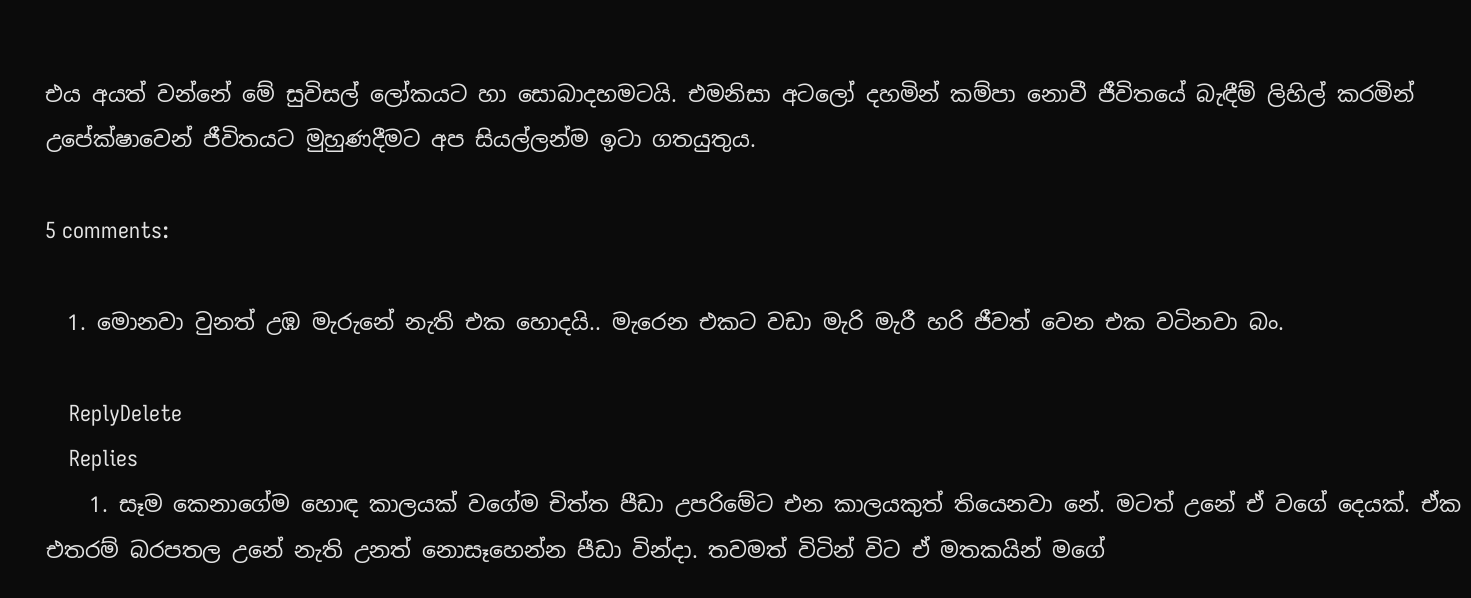එය අයත් වන්නේ මේ සුවිසල් ලෝකයට හා සොබාදහමටයි. එමනිසා අටලෝ දහමින් කම්පා නොවී ජීවිතයේ බැඳීම් ලිහිල් කරමින් උපේක්ෂාවෙන් ජීවිතයට මුහුණදීමට අප සියල්ලන්ම ඉටා ගතයුතුය.

5 comments:

  1. මොනවා වුනත් උඹ මැරුනේ නැති එක හොදයි.. මැරෙන එකට වඩා මැරි මැරී හරි ජීවත් වෙන එක වටිනවා බං.

    ReplyDelete
    Replies
    1. සෑම කෙනාගේම හොඳ කාලයක් වගේම චිත්ත පීඩා උපරිමේට එන කාලයකුත් තියෙනවා නේ. මටත් උනේ ඒ වගේ දෙයක්. ඒක එතරම් බරපතල උනේ නැති උනත් නොසෑහෙන්න පීඩා වින්දා. තවමත් විටින් විට ඒ මතකයින් මගේ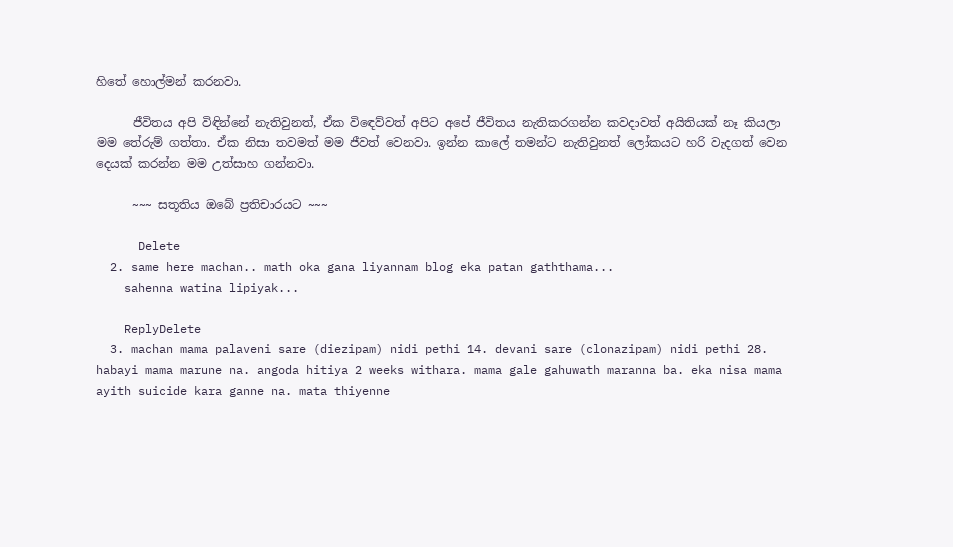හිතේ හොල්මන් කරනවා.

      ජීවිතය අපි විඳින්නේ නැතිවුනත්, ඒක විඳෙව්වත් අපිට අපේ ජීවිතය නැතිකරගන්න කවදාවත් අයිතියක් නෑ කියලා මම තේරුම් ගත්තා. ඒක නිසා තවමත් මම ජීවත් වෙනවා. ඉන්න කාලේ තමන්ට නැතිවුනත් ලෝකයට හරි වැදගත් වෙන දෙයක් කරන්න මම උත්සාහ ගන්නවා.

      ~~~ සතූතිය ඔබේ ප්‍රතිචාරයට ~~~

      Delete
  2. same here machan.. math oka gana liyannam blog eka patan gaththama...
    sahenna watina lipiyak...

    ReplyDelete
  3. machan mama palaveni sare (diezipam) nidi pethi 14. devani sare (clonazipam) nidi pethi 28. habayi mama marune na. angoda hitiya 2 weeks withara. mama gale gahuwath maranna ba. eka nisa mama ayith suicide kara ganne na. mata thiyenne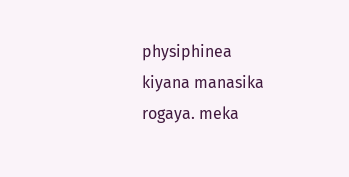physiphinea kiyana manasika rogaya. meka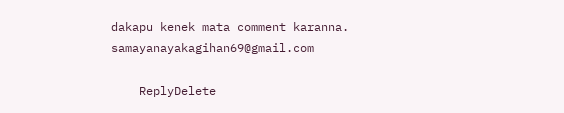dakapu kenek mata comment karanna. samayanayakagihan69@gmail.com

    ReplyDelete